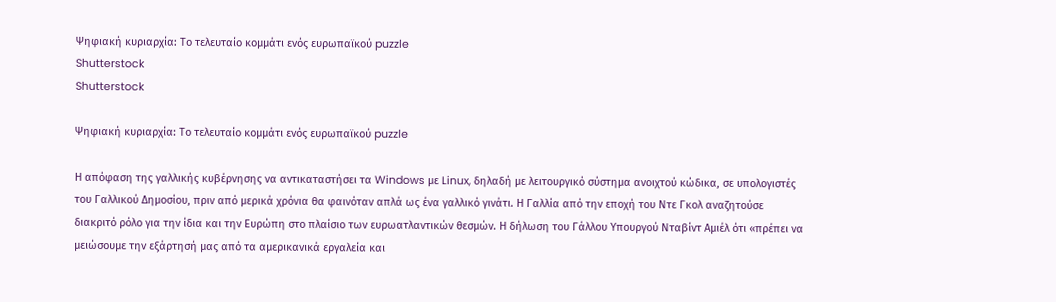Ψηφιακή κυριαρχία: Το τελευταίο κομμάτι ενός ευρωπαϊκού puzzle
Shutterstock
Shutterstock

Ψηφιακή κυριαρχία: Το τελευταίο κομμάτι ενός ευρωπαϊκού puzzle

Η απόφαση της γαλλικής κυβέρνησης να αντικαταστήσει τα Windows με Linux, δηλαδή με λειτουργικό σύστημα ανοιχτού κώδικα, σε υπολογιστές του Γαλλικού Δημοσίου, πριν από μερικά χρόνια θα φαινόταν απλά ως ένα γαλλικό γινάτι. Η Γαλλία από την εποχή του Ντε Γκολ αναζητούσε διακριτό ρόλο για την ίδια και την Ευρώπη στο πλαίσιο των ευρωατλαντικών θεσμών. Η δήλωση του Γάλλου Υπουργού Νταβίντ Αμιέλ ότι «πρέπει να μειώσουμε την εξάρτησή μας από τα αμερικανικά εργαλεία και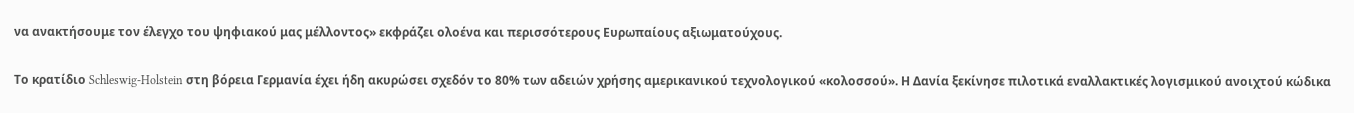να ανακτήσουμε τον έλεγχο του ψηφιακού μας μέλλοντος» εκφράζει ολοένα και περισσότερους Ευρωπαίους αξιωματούχους.

Το κρατίδιο Schleswig-Holstein στη βόρεια Γερμανία έχει ήδη ακυρώσει σχεδόν το 80% των αδειών χρήσης αμερικανικού τεχνολογικού «κολοσσού». Η Δανία ξεκίνησε πιλοτικά εναλλακτικές λογισμικού ανοιχτού κώδικα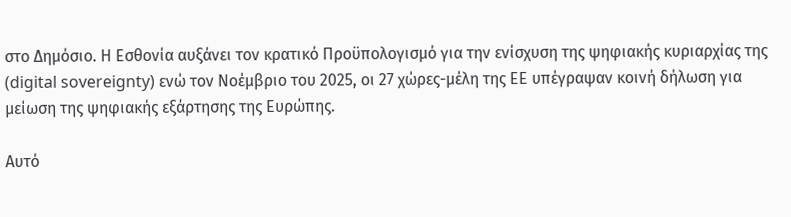στο Δημόσιο. Η Εσθονία αυξάνει τον κρατικό Προϋπολογισμό για την ενίσχυση της ψηφιακής κυριαρχίας της (digital sovereignty) ενώ τον Νοέμβριο του 2025, οι 27 χώρες-μέλη της ΕΕ υπέγραψαν κοινή δήλωση για μείωση της ψηφιακής εξάρτησης της Ευρώπης.

Αυτό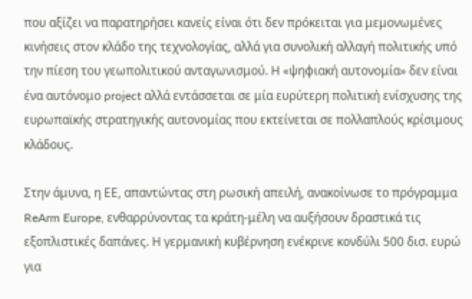που αξίζει να παρατηρήσει κανείς είναι ότι δεν πρόκειται για μεμονωμένες κινήσεις στον κλάδο της τεχνολογίας, αλλά για συνολική αλλαγή πολιτικής υπό την πίεση του γεωπολιτικού ανταγωνισμού. Η «ψηφιακή αυτονομία» δεν είναι ένα αυτόνομο project αλλά εντάσσεται σε μία ευρύτερη πολιτική ενίσχυσης της ευρωπαϊκής στρατηγικής αυτονομίας που εκτείνεται σε πολλαπλούς κρίσιμους κλάδους.

Στην άμυνα, η ΕΕ, απαντώντας στη ρωσική απειλή, ανακοίνωσε το πρόγραμμα ReArm Europe, ενθαρρύνοντας τα κράτη-μέλη να αυξήσουν δραστικά τις εξοπλιστικές δαπάνες. Η γερμανική κυβέρνηση ενέκρινε κονδύλι 500 δισ. ευρώ για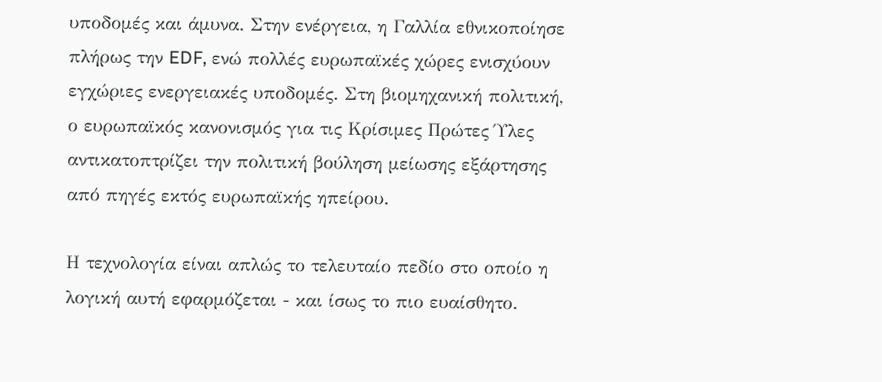υποδομές και άμυνα. Στην ενέργεια, η Γαλλία εθνικοποίησε πλήρως την EDF, ενώ πολλές ευρωπαϊκές χώρες ενισχύουν εγχώριες ενεργειακές υποδομές. Στη βιομηχανική πολιτική, ο ευρωπαϊκός κανονισμός για τις Κρίσιμες Πρώτες Ύλες αντικατοπτρίζει την πολιτική βούληση μείωσης εξάρτησης από πηγές εκτός ευρωπαϊκής ηπείρου.

Η τεχνολογία είναι απλώς το τελευταίο πεδίο στο οποίο η λογική αυτή εφαρμόζεται - και ίσως το πιο ευαίσθητο.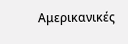Αμερικανικές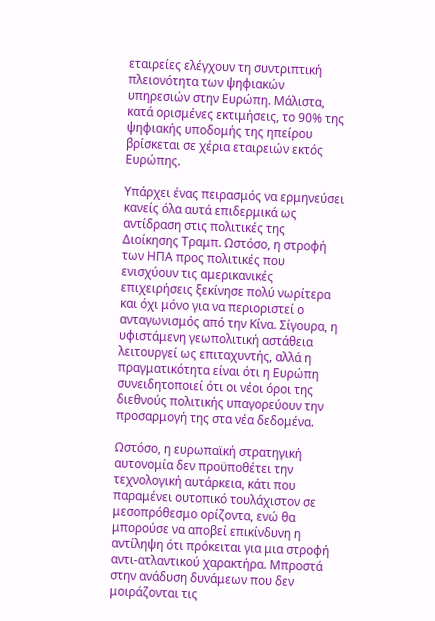εταιρείες ελέγχουν τη συντριπτική πλειονότητα των ψηφιακών υπηρεσιών στην Ευρώπη. Μάλιστα, κατά ορισμένες εκτιμήσεις, το 90% της ψηφιακής υποδομής της ηπείρου βρίσκεται σε χέρια εταιρειών εκτός Ευρώπης.

Υπάρχει ένας πειρασμός να ερμηνεύσει κανείς όλα αυτά επιδερμικά ως αντίδραση στις πολιτικές της Διοίκησης Τραμπ. Ωστόσο, η στροφή των ΗΠΑ προς πολιτικές που ενισχύουν τις αμερικανικές επιχειρήσεις ξεκίνησε πολύ νωρίτερα και όχι μόνο για να περιοριστεί ο ανταγωνισμός από την Κίνα. Σίγουρα, η υφιστάμενη γεωπολιτική αστάθεια λειτουργεί ως επιταχυντής, αλλά η πραγματικότητα είναι ότι η Ευρώπη συνειδητοποιεί ότι οι νέοι όροι της διεθνούς πολιτικής υπαγορεύουν την προσαρμογή της στα νέα δεδομένα.

Ωστόσο, η ευρωπαϊκή στρατηγική αυτονομία δεν προϋποθέτει την τεχνολογική αυτάρκεια, κάτι που παραμένει ουτοπικό τουλάχιστον σε μεσοπρόθεσμο ορίζοντα, ενώ θα μπορούσε να αποβεί επικίνδυνη η αντίληψη ότι πρόκειται για μια στροφή αντι-ατλαντικού χαρακτήρα. Μπροστά στην ανάδυση δυνάμεων που δεν μοιράζονται τις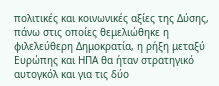πολιτικές και κοινωνικές αξίες της Δύσης, πάνω στις οποίες θεμελιώθηκε η φιλελεύθερη Δημοκρατία, η ρήξη μεταξύ Ευρώπης και ΗΠΑ θα ήταν στρατηγικό αυτογκόλ και για τις δύο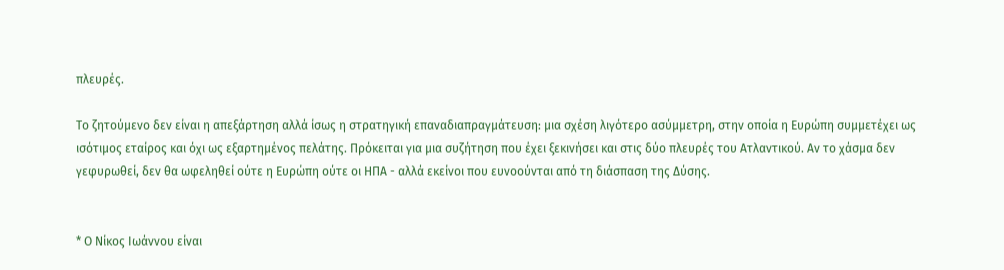πλευρές.

Το ζητούμενο δεν είναι η απεξάρτηση αλλά ίσως η στρατηγική επαναδιαπραγμάτευση: μια σχέση λιγότερο ασύμμετρη, στην οποία η Ευρώπη συμμετέχει ως ισότιμος εταίρος και όχι ως εξαρτημένος πελάτης. Πρόκειται για μια συζήτηση που έχει ξεκινήσει και στις δύο πλευρές του Ατλαντικού. Αν το χάσμα δεν γεφυρωθεί, δεν θα ωφεληθεί ούτε η Ευρώπη ούτε οι ΗΠΑ - αλλά εκείνοι που ευνοούνται από τη διάσπαση της Δύσης.


* Ο Νίκος Ιωάννου είναι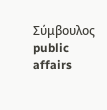Σύμβουλος public affairs